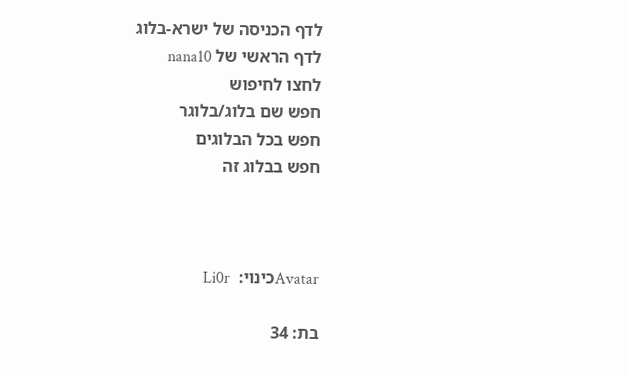לדף הכניסה של ישרא-בלוג
לדף הראשי של nana10
לחצו לחיפוש
חפש שם בלוג/בלוגר
חפש בכל הבלוגים
חפש בבלוג זה



Avatarכינוי:  Li0r

בת: 34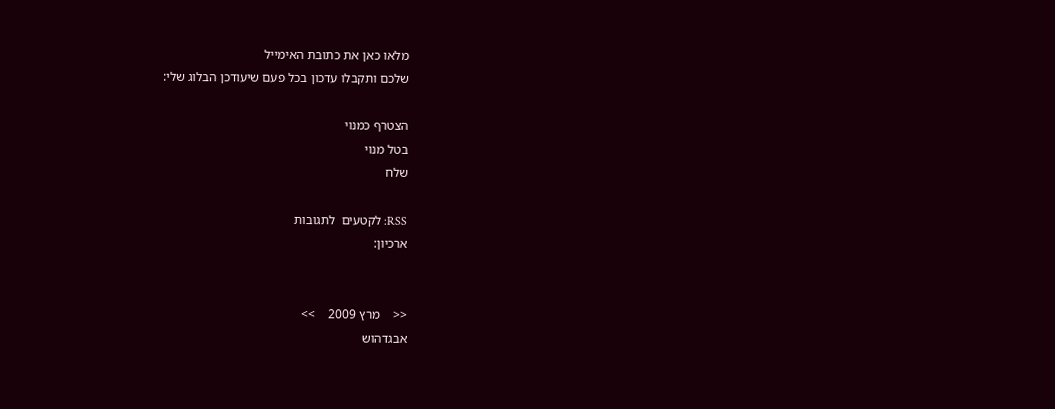מלאו כאן את כתובת האימייל
שלכם ותקבלו עדכון בכל פעם שיעודכן הבלוג שלי:

הצטרף כמנוי
בטל מנוי
שלח

RSS: לקטעים  לתגובות
ארכיון:


<<    מרץ 2009    >>
אבגדהוש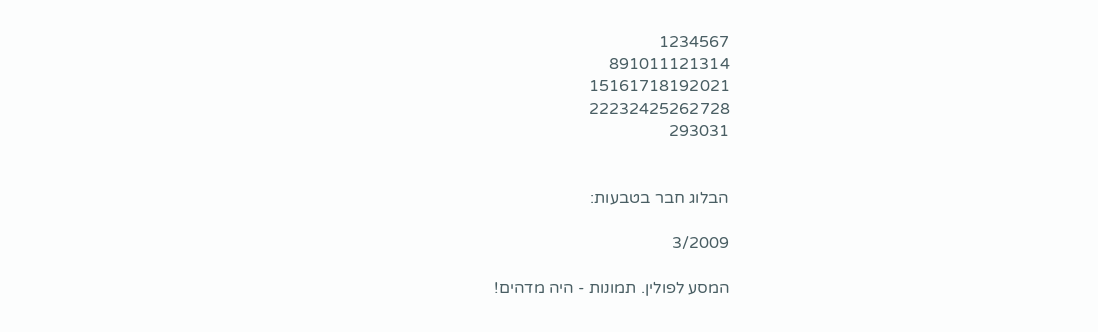1234567
891011121314
15161718192021
22232425262728
293031


הבלוג חבר בטבעות:

3/2009

המסע לפולין. תמונות - היה מדהים!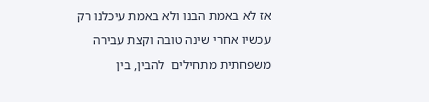אז לא באמת הבנו ולא באמת עיכלנו רק עכשיו אחרי שינה טובה וקצת עבירה משפחתית מתחילים  להבין, בין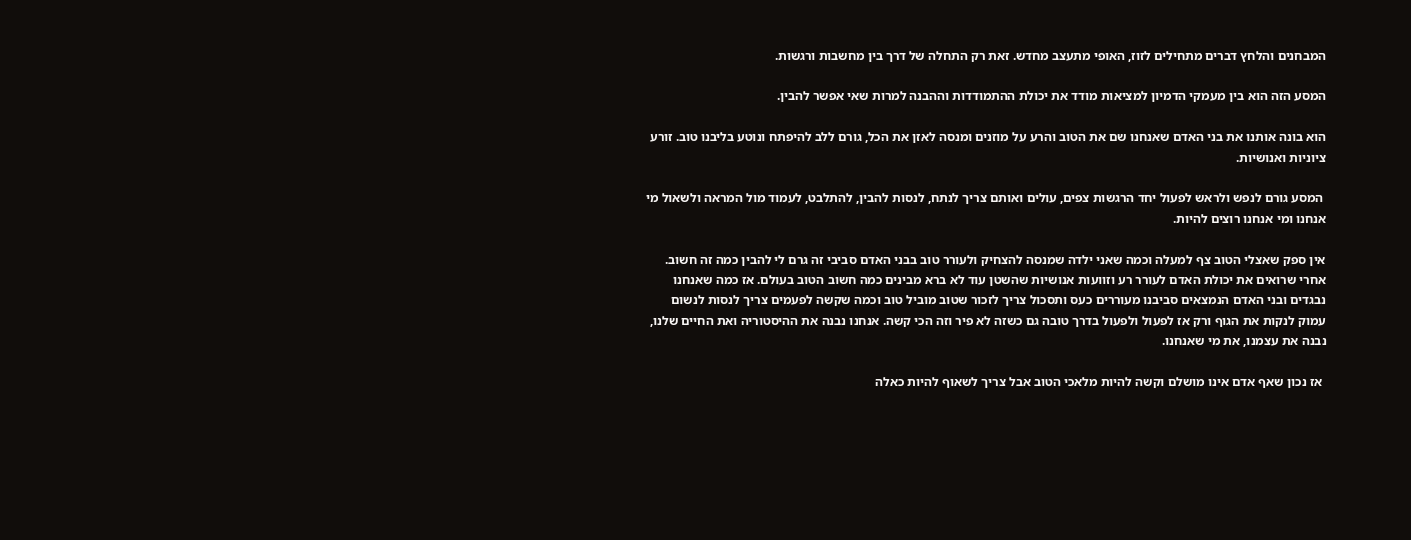המבחנים והלחץ דברים מתחילים לזוז, האופי מתעצב מחדש. זאת רק התחלה של דרך בין מחשבות ורגשות.

המסע הזה הוא בין מעמקי הדמיון למציאות מודד את יכולת ההתמודדות וההבנה למרות שאי אפשר להבין.

הוא בונה אותנו את בני האדם שאנחנו שם את הטוב והרע על מוזנים ומנסה לאזן את הכל, גורם ללב להיפתח ונוטע בליבנו טוב. זורע ציוניות ואנושיות.

 המסע גורם לנפש ולראש לפעול יחד הרגשות צפים, עולים ואותם צריך לנתח, לנסות להבין, להתלבט, לעמוד מול המראה ולשאול מי אנחנו ומי אנחנו רוצים להיות.

אין ספק שאצלי הטוב צף למעלה וכמה שאני ילדה שמנסה להצחיק ולעורר טוב בבני האדם סביבי זה גרם לי להבין כמה זה חשוב. אחרי שרואים את יכולת האדם לעורר רע וזוועות אנושיות שהשטן עוד לא ברא מבינים כמה חשוב הטוב בעולם. אז כמה שאנחנו נבגדים ובני האדם הנמצאים סביבנו מעוררים כעס ותסכול צריך לזכור שטוב מוביל טוב וכמה שקשה לפעמים צריך לנסות לנשום עמוק לנקות את הגוף ורק אז לפעול ולפעול בדרך טובה גם כשזה לא פיר וזה הכי קשה. אנחנו נבנה את ההיסטוריה ואת החיים שלנו, נבנה את עצמנו, את מי שאנחנו.

 אז נכון שאף אדם אינו מושלם וקשה להיות מלאכי הטוב אבל צריך לשאוף להיות כאלה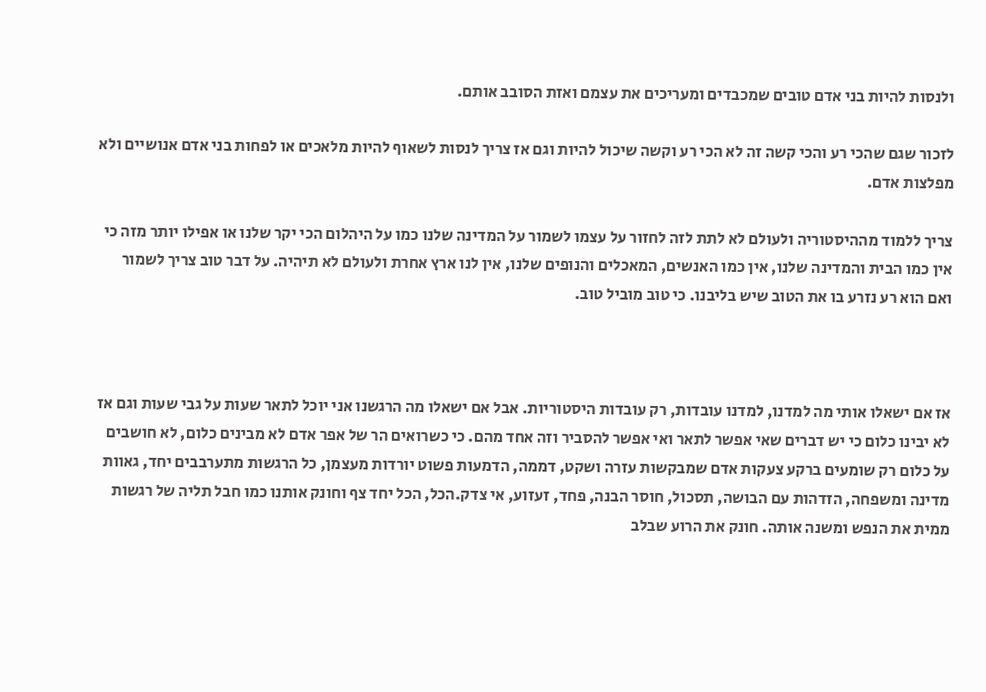ולנסות להיות בני אדם טובים שמכבדים ומעריכים את עצמם ואזת הסובב אותם.

לזכור שגם שהכי רע והכי קשה זה לא הכי רע וקשה שיכול להיות וגם אז צריך לנסות לשאוף להיות מלאכים או לפחות בני אדם אנושיים ולא מפלצות אדם.

צריך ללמוד מההיסטוריה ולעולם לא לתת לזה לחזור על עצמו לשמור על המדינה שלנו כמו על היהלום הכי יקר שלנו או אפילו יותר מזה כי אין כמו הבית והמדינה שלנו, אין כמו האנשים, המאכלים והנופים שלנו, אין לנו ארץ אחרת ולעולם לא תיהיה. על דבר טוב צריך לשמור ואם הוא רע נזרע בו את הטוב שיש בליבנו. כי טוב מוביל טוב.



אז אם ישאלו אותי מה למדנו, למדנו עובדות, רק עובדות היסטוריות. אבל אם ישאלו מה הרגשנו אני יוכל לתאר שעות על גבי שעות וגם אז לא יבינו כלום כי יש דברים שאי אפשר לתאר ואי אפשר להסביר וזה אחד מהם. כי כשרואים הר של אפר אדם לא מבינים כלום, לא חושבים על כלום רק שומעים ברקע צעקות אדם שמבקשות עזרה ושקט, דממה, הדמעות פשוט יורדות מעצמן, כל הרגשות מתערבבים יחד, גאוות מדינה ומשפחה, הזדהות עם הבושה, תסכול, חוסר הבנה, פחד, זעזוע, אי צדק.הכל, הכל יחד צף וחונק אותנו כמו חבל תליה של רגשות ממית את הנפש ומשנה אותה. חונק את הרוע שבלב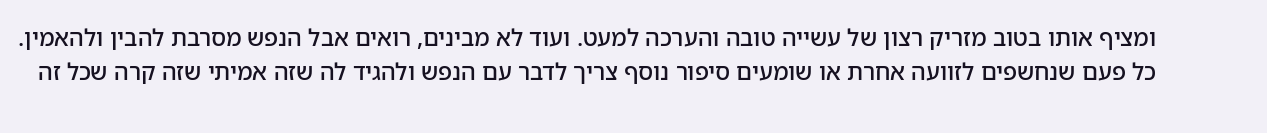ומציף אותו בטוב מזריק רצון של עשייה טובה והערכה למעט. ועוד לא מבינים, רואים אבל הנפש מסרבת להבין ולהאמין. כל פעם שנחשפים לזוועה אחרת או שומעים סיפור נוסף צריך לדבר עם הנפש ולהגיד לה שזה אמיתי שזה קרה שכל זה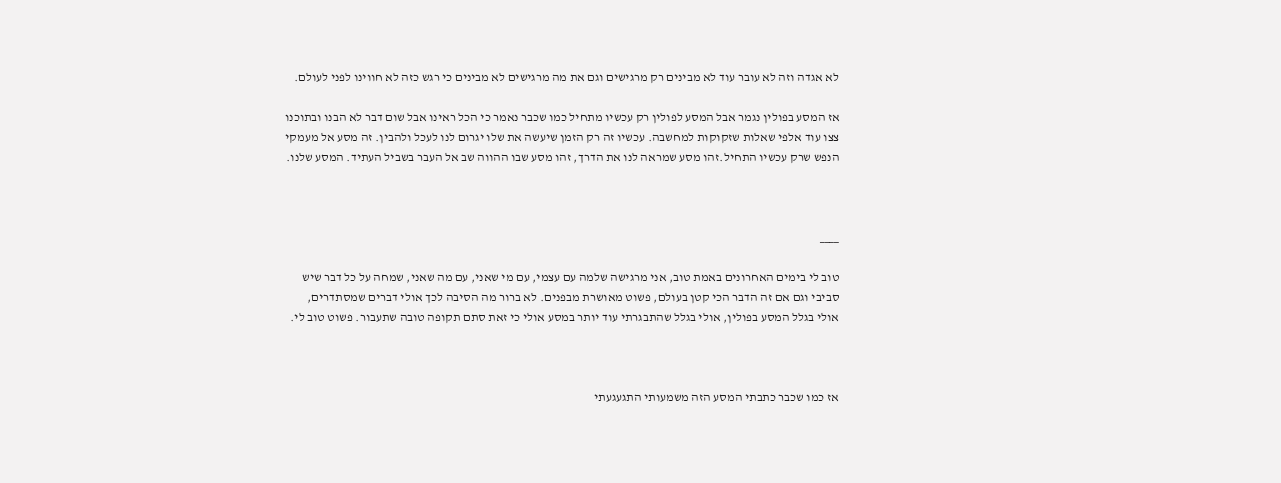לא אגדה וזה לא עובר עוד לא מבינים רק מרגישים וגם את מה מרגישים לא מבינים כי רגש כזה לא חווינו לפני לעולם.

אז המסע בפולין נגמר אבל המסע לפולין רק עכשיו מתחיל כמו שכבר נאמר כי הכל ראינו אבל שום דבר לא הבנו ובתוכנו צצו עוד אלפי שאלות שזקוקות למחשבה. עכשיו זה רק הזמן שיעשה את שלו יגרום לנו לעכל ולהבין. זה מסע אל מעמקי הנפש שרק עכשיו התחיל.זהו מסע שמראה לנו את הדרך, זהו מסע שבו ההווה שב אל העבר בשביל העתיד. המסע שלנו.



____

טוב לי בימים האחרונים באמת טוב, אני מרגישה שלמה עם עצמי, עם מי שאני, עם מה שאני, שמחה על כל דבר שיש סביבי וגם אם זה הדבר הכי קטן בעולם, פשוט מאושרת מבפנים. לא ברור מה הסיבה לכך אולי דברים שמסתדרים, אולי בגלל המסע בפולין, אולי בגלל שהתבגרתי עוד יותר במסע אולי כי זאת סתם תקופה טובה שתעבור. פשוט טוב לי.



אז כמו שכבר כתבתי המסע הזה משמעותי התגעגעתי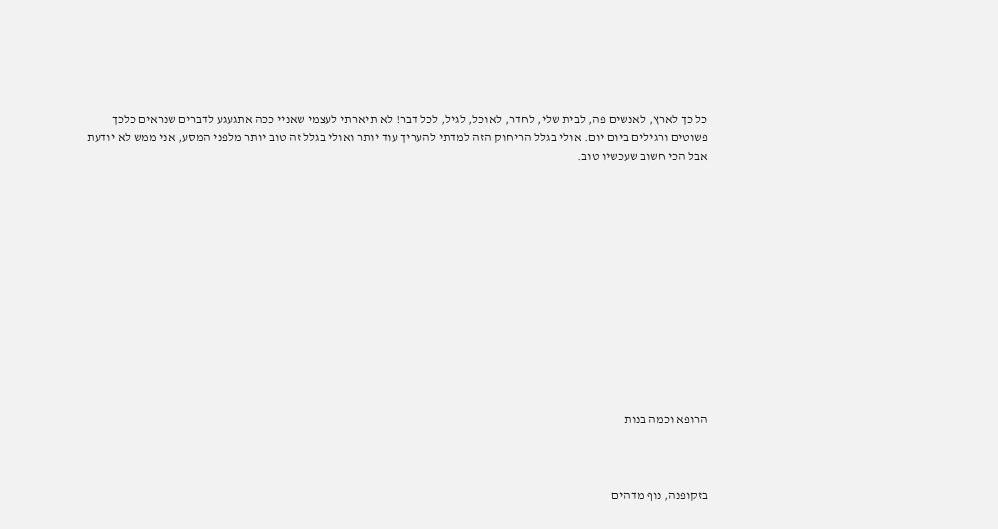כל כך לארץ, לאנשים פה, לבית שלי, לחדר, לאוכל, לגיל, לכל דבר! לא תיארתי לעצמי שאניי ככה אתגעגע לדברים שנראים כלכך פשוטים ורגילים ביום יום. אולי בגלל הריחוק הזה למדתי להעריך עוד יותר ואולי בגלל זה טוב יותר מלפני המסע, אני ממש לא יודעת אבל הכי חשוב שעכשיו טוב.













הרופא וכמה בנות



בזקופנה, נוף מדהים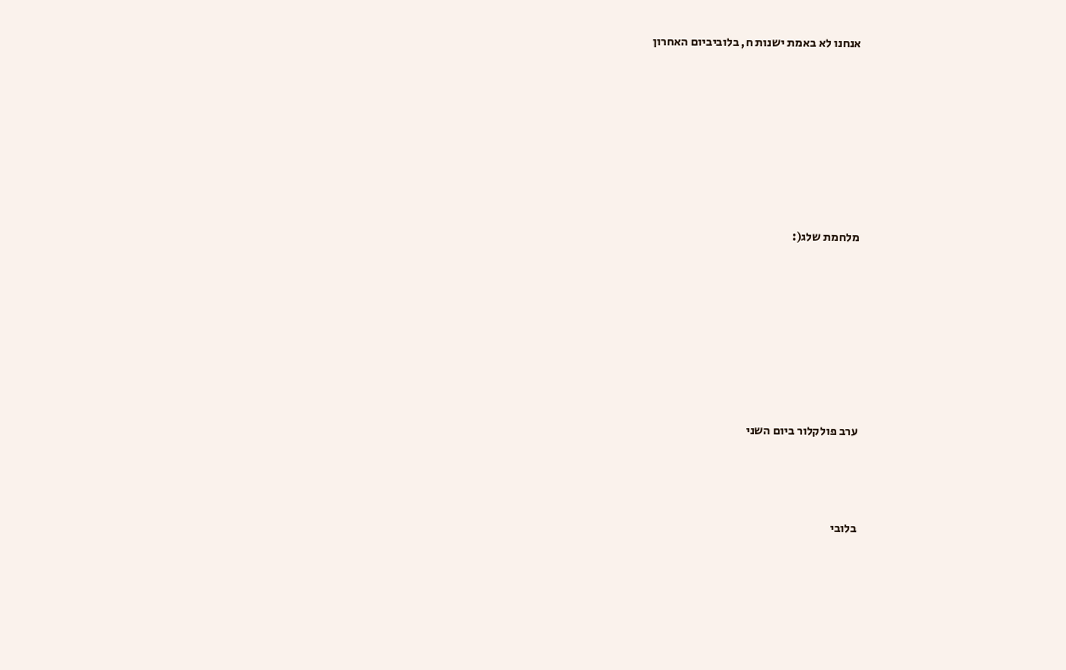אנחנו לא באמת ישנות ח, בלוביביום האחרון











מלחמת שלג(:











ערב פולקלור ביום השני





בלובי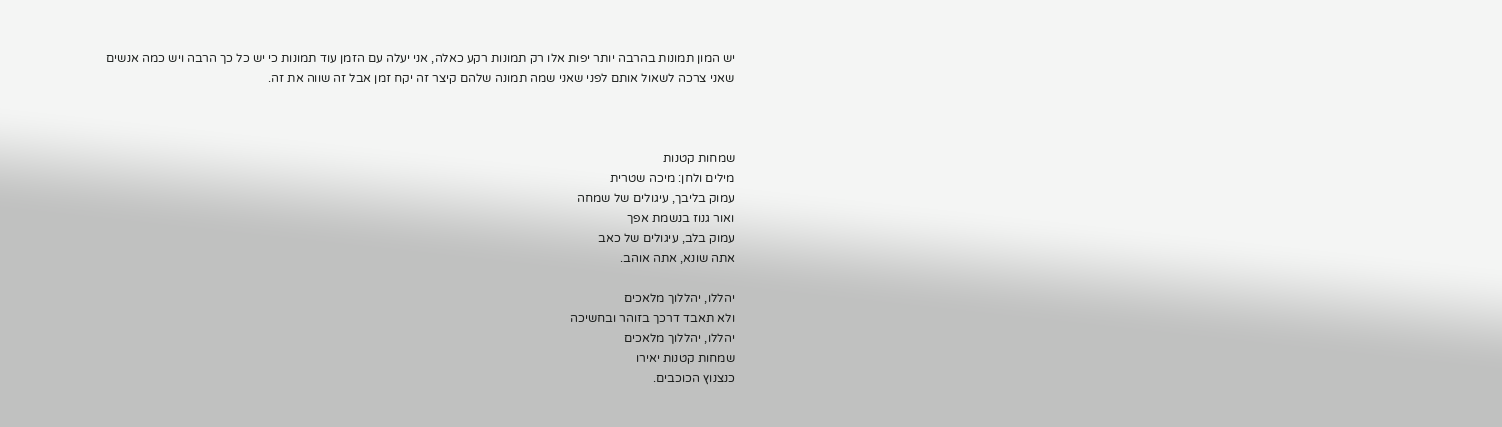יש המון תמונות בהרבה יותר יפות אלו רק תמונות רקע כאלה, אני יעלה עם הזמן עוד תמונות כי יש כל כך הרבה ויש כמה אנשים שאני צרכה לשאול אותם לפני שאני שמה תמונה שלהם קיצר זה יקח זמן אבל זה שווה את זה.



שמחות קטנות
מילים ולחן: מיכה שטרית
עמוק בליבך, עיגולים של שמחה
ואור גנוז בנשמת אפך
עמוק בלב, עיגולים של כאב
אתה שונא, אתה אוהב.

יהללו, יהללוך מלאכים
ולא תאבד דרכך בזוהר ובחשיכה
יהללו, יהללוך מלאכים
שמחות קטנות יאירו
כנצנוץ הכוכבים.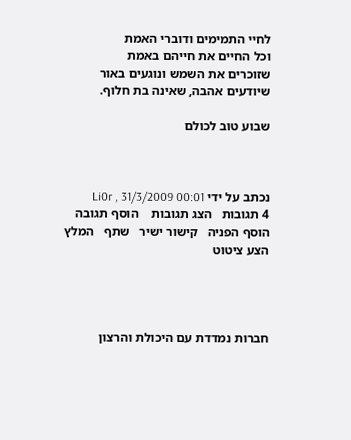לחיי התמימים ודוברי האמת
וכל החיים את חייהם באמת
שזוכרים את השמש ונוגעים באור
שיודעים אהבה, שאינה בת חלוף.

שבוע טוב לכולם



נכתב על ידי Li0r , 31/3/2009 00:01
4 תגובות   הצג תגובות    הוסף תגובה   הוסף הפניה   קישור ישיר   שתף   המלץ   הצע ציטוט




חברות נמדדת עם היכולת והרצון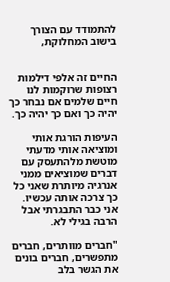להתמודד עם הצורך בישוב המחלוקת,


החיים זה אלפי דילמות רצופות שרוקמות לנו חיים שלמים אם נבחר כך יהיה כך ואם כך יהיה כך.

העיפות הורגת אותי ומוציאה אותי מדעתי מוטשת מלהתעסק עם דברים שמוציאים ממני אנרגיה מיותרת שאני כל כך צרכה אותה עכשיו. אני כבר התבגרתי אבל הרבה בגילי לא.

"חברים מוותרים, חברים מתפשרים, חברים בונים את הגשר בלב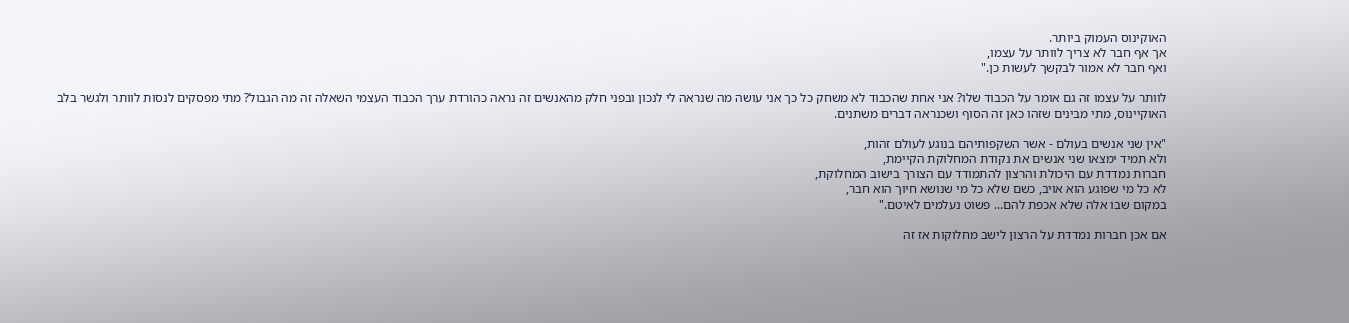האוקינוס העמוק ביותר.
אך אף חבר לא צריך לוותר על עצמו,
ואף חבר לא אמור לבקשך לעשות כן."

לוותר על עצמו זה גם אומר על הכבוד שלו? אני אחת שהכבוד לא משחק כל כך אני עושה מה שנראה לי לנכון ובפני חלק מהאנשים זה נראה כהורדת ערך הכבוד העצמי השאלה זה מה הגבול? מתי מפסקים לנסות לוותר ולגשר בלב האוקיינוס, מתי מבינים שזהו כאן זה הסוף ושכנראה דברים משתנים.

"אין שני אנשים בעולם - אשר השקפותיהם בנוגע לעולם זהות,
ולא תמיד ימצאו שני אנשים את נקודת המחלוקת הקיימת,
חברות נמדדת עם היכולת והרצון להתמודד עם הצורך בישוב המחלוקת,
לא כל מי שפוגע הוא אויב, כשם שלא כל מי שנושא חיוך הוא חבר,
במקום שבו אלה שלא אכפת להם... פשוט נעלמים לאיטם."

אם אכן חברות נמדדת על הרצון לישב מחלוקות אז זה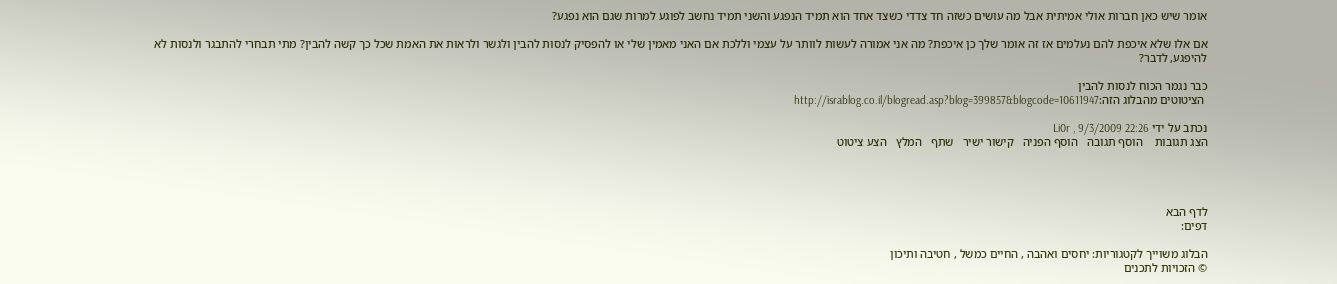אומר שיש כאן חברות אולי אמיתית אבל מה עושים כשזה חד צדדי כשצד אחד הוא תמיד הנפגע והשני תמיד נחשב לפוגע למרות שגם הוא נפגע?

אם אלו שלא איכפת להם נעלמים אז זה אומר שלך כן איכפת? מה אני אמורה לעשות לוותר על עצמי וללכת אם האני מאמין שלי או להפסיק לנסות להבין ולגשר ולראות את האמת שכל כך קשה להבין? מתי תבחרי להתבגר ולנסות לא להיפגע, לדבר?

כבר נגמר הכוח לנסות להבין
 הציטוטים מהבלוג הזה:http://israblog.co.il/blogread.asp?blog=399857&blogcode=10611947

נכתב על ידי Li0r , 9/3/2009 22:26
הצג תגובות    הוסף תגובה   הוסף הפניה   קישור ישיר   שתף   המלץ   הצע ציטוט




לדף הבא
דפים:

הבלוג משוייך לקטגוריות: יחסים ואהבה , החיים כמשל , חטיבה ותיכון
© הזכויות לתכנים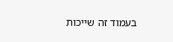בעמוד זה שייכות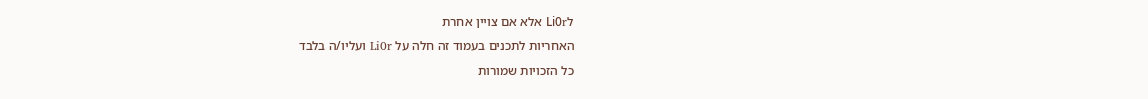לLi0r אלא אם צויין אחרת
האחריות לתכנים בעמוד זה חלה על Li0r ועליו/ה בלבד
כל הזכויות שמורות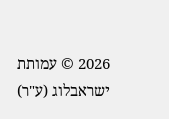2026 © עמותת ישראבלוג (ע"ר)